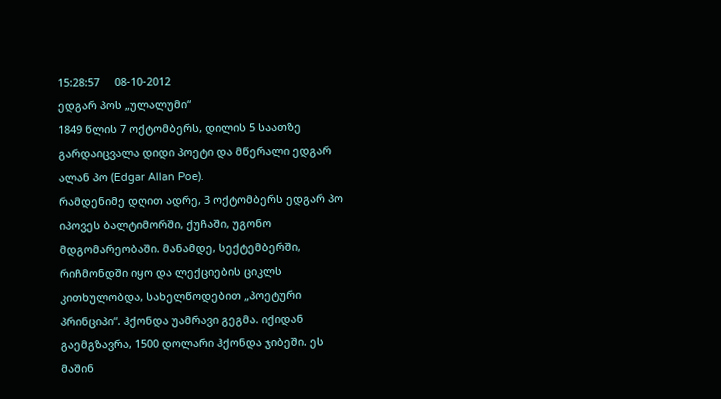15:28:57     08-10-2012
ედგარ პოს „ულალუმი“
1849 წლის 7 ოქტომბერს, დილის 5 საათზე გარდაიცვალა დიდი პოეტი და მწერალი ედგარ ალან პო (Edgar Allan Poe).
რამდენიმე დღით ადრე, 3 ოქტომბერს ედგარ პო იპოვეს ბალტიმორში, ქუჩაში, უგონო მდგომარეობაში. მანამდე, სექტემბერში, რიჩმონდში იყო და ლექციების ციკლს კითხულობდა, სახელწოდებით „პოეტური პრინციპი“. ჰქონდა უამრავი გეგმა. იქიდან გაემგზავრა, 1500 დოლარი ჰქონდა ჯიბეში. ეს მაშინ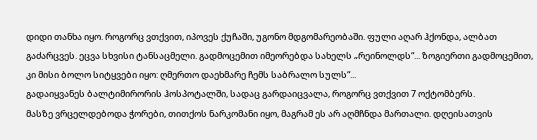დიდი თანხა იყო. როგორც ვთქვით, იპოვეს ქუჩაში, უგონო მდგომარეობაში. ფული აღარ ჰქონდა, ალბათ გაძარცვეს. ეცვა სხვისი ტანსაცმელი. გადმოცემით იმეორებდა სახელს „რეინოლდს“... ზოგიერთი გადმოცემით, კი მისი ბოლო სიტყვები იყო: ღმერთო დაეხმარე ჩემს საბრალო სულს“...
გადაიყვანეს ბალტიმირორის ჰოსპოტალში, სადაც გარდაიცვალა, როგორც ვთქვით 7 ოქტომბერს.
მასზე ვრცელდებოდა ჭორები, თითქოს ნარკომანი იყო, მაგრამ ეს არ აღმჩნდა მართალი. დღეისათვის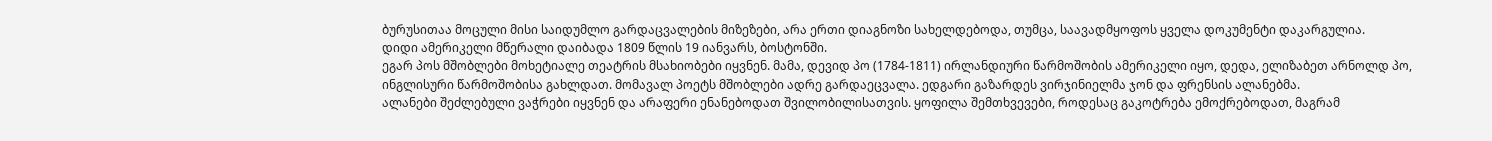ბურუსითაა მოცული მისი საიდუმლო გარდაცვალების მიზეზები, არა ერთი დიაგნოზი სახელდებოდა, თუმცა, საავადმყოფოს ყველა დოკუმენტი დაკარგულია.
დიდი ამერიკელი მწერალი დაიბადა 1809 წლის 19 იანვარს, ბოსტონში.
ეგარ პოს მშობლები მოხეტიალე თეატრის მსახიობები იყვნენ. მამა, დევიდ პო (1784-1811) ირლანდიური წარმოშობის ამერიკელი იყო, დედა, ელიზაბეთ არნოლდ პო, ინგლისური წარმოშობისა გახლდათ. მომავალ პოეტს მშობლები ადრე გარდაეცვალა. ედგარი გაზარდეს ვირჯინიელმა ჯონ და ფრენსის ალანებმა.
ალანები შეძლებული ვაჭრები იყვნენ და არაფერი ენანებოდათ შვილობილისათვის. ყოფილა შემთხვევები, როდესაც გაკოტრება ემოქრებოდათ, მაგრამ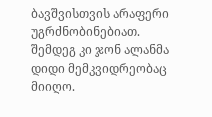ბავშვისთვის არაფერი უგრძნობინებიათ. შემდეგ კი ჯონ ალანმა დიდი მემკვიდრეობაც მიიღო.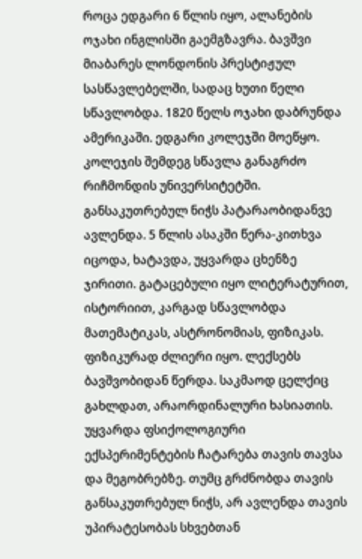როცა ედგარი 6 წლის იყო, ალანების ოჯახი ინგლისში გაემგზავრა. ბავშვი მიაბარეს ლონდონის პრესტიჟულ სასწავლებელში, სადაც ხუთი წელი სწავლობდა. 1820 წელს ოჯახი დაბრუნდა ამერიკაში. ედგარი კოლეჯში მოეწყო. კოლეჯის შემდეგ სწავლა განაგრძო რიჩმონდის უნივერსიტეტში.
განსაკუთრებულ ნიჭს პატარაობიდანვე ავლენდა. 5 წლის ასაკში წერა-კითხვა იცოდა, ხატავდა, უყვარდა ცხენზე ჯირითი. გატაცებული იყო ლიტერატურით, ისტორიით, კარგად სწავლობდა მათემატიკას, ასტრონომიას, ფიზიკას. ფიზიკურად ძლიერი იყო. ლექსებს ბავშვობიდან წერდა. საკმაოდ ცელქიც გახლდათ, არაორდინალური ხასიათის. უყვარდა ფსიქოლოგიური ექსპერიმენტების ჩატარება თავის თავსა და მეგობრებზე. თუმც გრძნობდა თავის განსაკუთრებულ ნიჭს, არ ავლენდა თავის უპირატესობას სხვებთან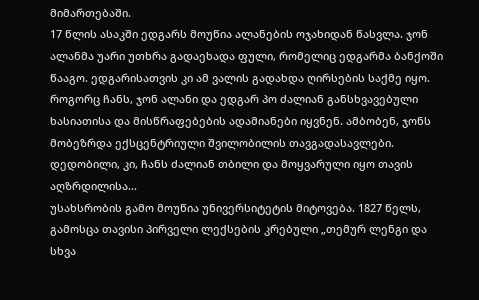მიმართებაში.
17 წლის ასაკში ედგარს მოუწია ალანების ოჯახიდან წასვლა. ჯონ ალანმა უარი უთხრა გადაეხადა ფული, რომელიც ედგარმა ბანქოში წააგო. ედგარისათვის კი ამ ვალის გადახდა ღირსების საქმე იყო. როგორც ჩანს, ჯონ ალანი და ედგარ პო ძალიან განსხვავებული ხასიათისა და მისწრაფებების ადამიანები იყვნენ. ამბობენ, ჯონს მობეზრდა ექსცენტრიული შვილობილის თავგადასავლები. დედობილი, კი, ჩანს ძალიან თბილი და მოყვარული იყო თავის აღზრდილისა...
უსახსრობის გამო მოუწია უნივერსიტეტის მიტოვება. 1827 წელს, გამოსცა თავისი პირველი ლექსების კრებული „თემურ ლენგი და სხვა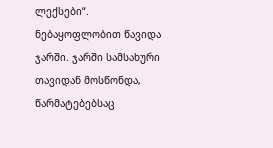ლექსები“. ნებაყოფლობით წავიდა ჯარში. ჯარში სამსახური თავიდან მოსწონდა, წარმატებებსაც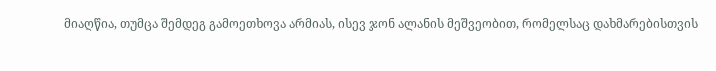მიაღწია, თუმცა შემდეგ გამოეთხოვა არმიას, ისევ ჯონ ალანის მეშვეობით, რომელსაც დახმარებისთვის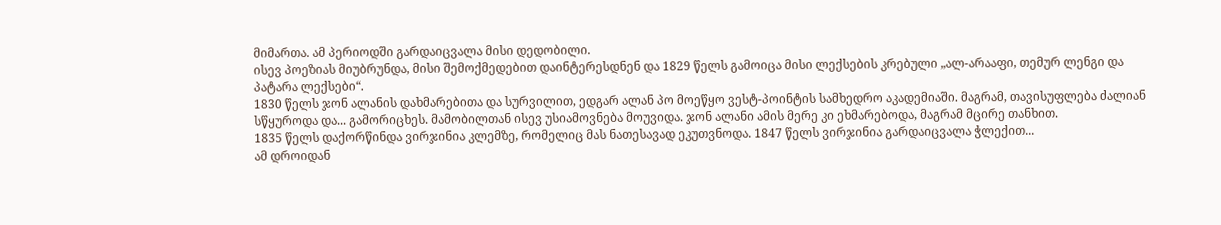მიმართა. ამ პერიოდში გარდაიცვალა მისი დედობილი.
ისევ პოეზიას მიუბრუნდა, მისი შემოქმედებით დაინტერესდნენ და 1829 წელს გამოიცა მისი ლექსების კრებული „ალ-არააფი, თემურ ლენგი და პატარა ლექსები“.
1830 წელს ჯონ ალანის დახმარებითა და სურვილით, ედგარ ალან პო მოეწყო ვესტ-პოინტის სამხედრო აკადემიაში. მაგრამ, თავისუფლება ძალიან სწყუროდა და... გამორიცხეს. მამობილთან ისევ უსიამოვნება მოუვიდა. ჯონ ალანი ამის მერე კი ეხმარებოდა, მაგრამ მცირე თანხით.
1835 წელს დაქორწინდა ვირჯინია კლემზე, რომელიც მას ნათესავად ეკუთვნოდა. 1847 წელს ვირჯინია გარდაიცვალა ჭლექით...
ამ დროიდან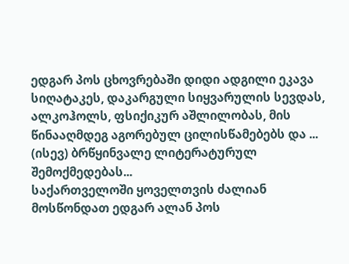ედგარ პოს ცხოვრებაში დიდი ადგილი ეკავა სიღატაკეს, დაკარგული სიყვარულის სევდას, ალკოჰოლს, ფსიქიკურ აშლილობას, მის წინააღმდეგ აგორებულ ცილისწამებებს და ... (ისევ) ბრწყინვალე ლიტერატურულ შემოქმედებას...
საქართველოში ყოველთვის ძალიან მოსწონდათ ედგარ ალან პოს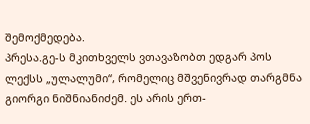შემოქმედება.
პრესა.გე-ს მკითხველს ვთავაზობთ ედგარ პოს ლექსს „ულალუმი“, რომელიც მშვენივრად თარგმნა გიორგი ნიშნიანიძემ. ეს არის ერთ-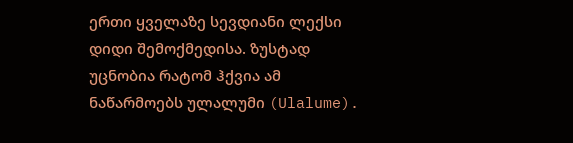ერთი ყველაზე სევდიანი ლექსი დიდი შემოქმედისა. ზუსტად უცნობია რატომ ჰქვია ამ ნაწარმოებს ულალუმი (Ulalume).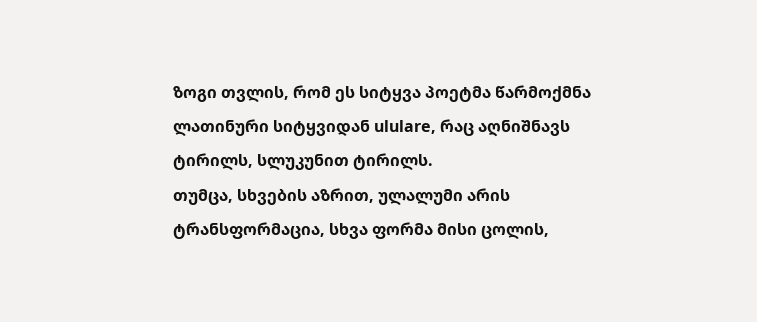ზოგი თვლის, რომ ეს სიტყვა პოეტმა წარმოქმნა ლათინური სიტყვიდან ululare, რაც აღნიშნავს ტირილს, სლუკუნით ტირილს.
თუმცა, სხვების აზრით, ულალუმი არის ტრანსფორმაცია, სხვა ფორმა მისი ცოლის,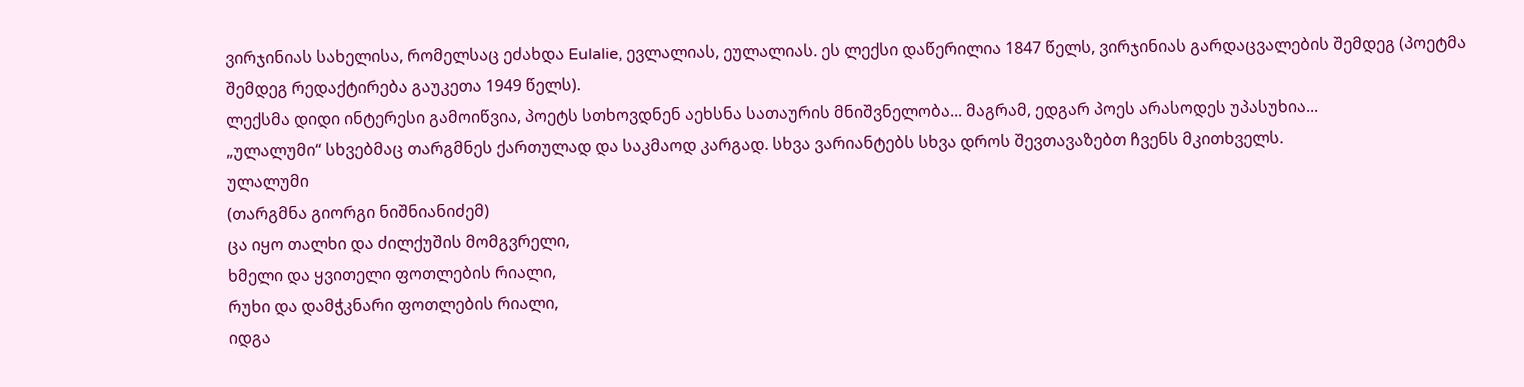ვირჯინიას სახელისა, რომელსაც ეძახდა Eulalie, ევლალიას, ეულალიას. ეს ლექსი დაწერილია 1847 წელს, ვირჯინიას გარდაცვალების შემდეგ (პოეტმა შემდეგ რედაქტირება გაუკეთა 1949 წელს).
ლექსმა დიდი ინტერესი გამოიწვია, პოეტს სთხოვდნენ აეხსნა სათაურის მნიშვნელობა... მაგრამ, ედგარ პოეს არასოდეს უპასუხია...
„ულალუმი“ სხვებმაც თარგმნეს ქართულად და საკმაოდ კარგად. სხვა ვარიანტებს სხვა დროს შევთავაზებთ ჩვენს მკითხველს.
ულალუმი
(თარგმნა გიორგი ნიშნიანიძემ)
ცა იყო თალხი და ძილქუშის მომგვრელი,
ხმელი და ყვითელი ფოთლების რიალი,
რუხი და დამჭკნარი ფოთლების რიალი,
იდგა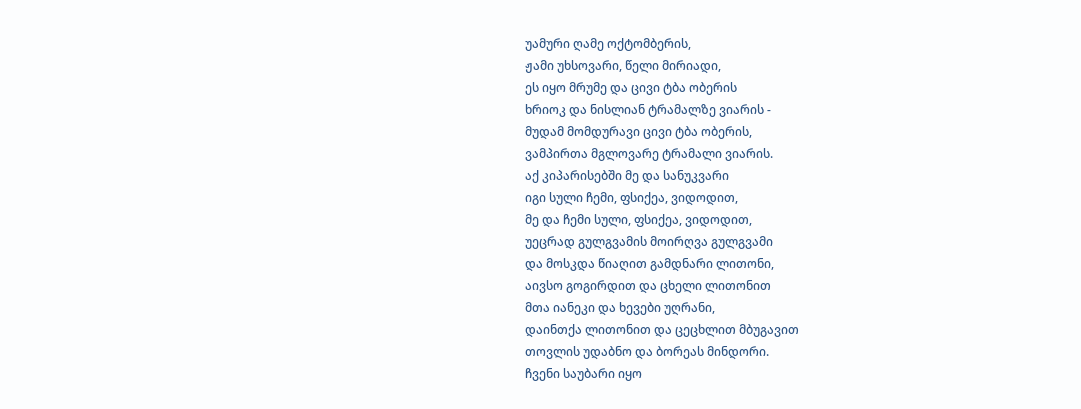უამური ღამე ოქტომბერის,
ჟამი უხსოვარი, წელი მირიადი,
ეს იყო მრუმე და ცივი ტბა ობერის
ხრიოკ და ნისლიან ტრამალზე ვიარის -
მუდამ მომდურავი ცივი ტბა ობერის,
ვამპირთა მგლოვარე ტრამალი ვიარის.
აქ კიპარისებში მე და სანუკვარი
იგი სული ჩემი, ფსიქეა, ვიდოდით,
მე და ჩემი სული, ფსიქეა, ვიდოდით,
უეცრად გულგვამის მოირღვა გულგვამი
და მოსკდა წიაღით გამდნარი ლითონი,
აივსო გოგირდით და ცხელი ლითონით
მთა იანეკი და ხევები უღრანი,
დაინთქა ლითონით და ცეცხლით მბუგავით
თოვლის უდაბნო და ბორეას მინდორი.
ჩვენი საუბარი იყო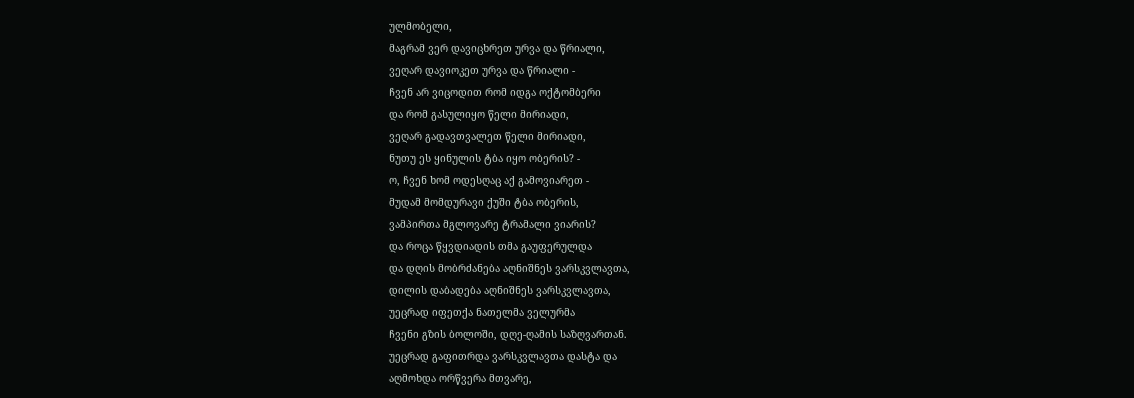ულმობელი,
მაგრამ ვერ დავიცხრეთ ურვა და წრიალი,
ვეღარ დავიოკეთ ურვა და წრიალი -
ჩვენ არ ვიცოდით რომ იდგა ოქტომბერი
და რომ გასულიყო წელი მირიადი,
ვეღარ გადავთვალეთ წელი მირიადი,
ნუთუ ეს ყინულის ტბა იყო ობერის? -
ო, ჩვენ ხომ ოდესღაც აქ გამოვიარეთ -
მუდამ მომდურავი ქუში ტბა ობერის,
ვამპირთა მგლოვარე ტრამალი ვიარის?
და როცა წყვდიადის თმა გაუფერულდა
და დღის მობრძანება აღნიშნეს ვარსკვლავთა,
დილის დაბადება აღნიშნეს ვარსკვლავთა,
უეცრად იფეთქა ნათელმა ველურმა
ჩვენი გზის ბოლოში, დღე-ღამის საზღვართან.
უეცრად გაფითრდა ვარსკვლავთა დასტა და
აღმოხდა ორწვერა მთვარე,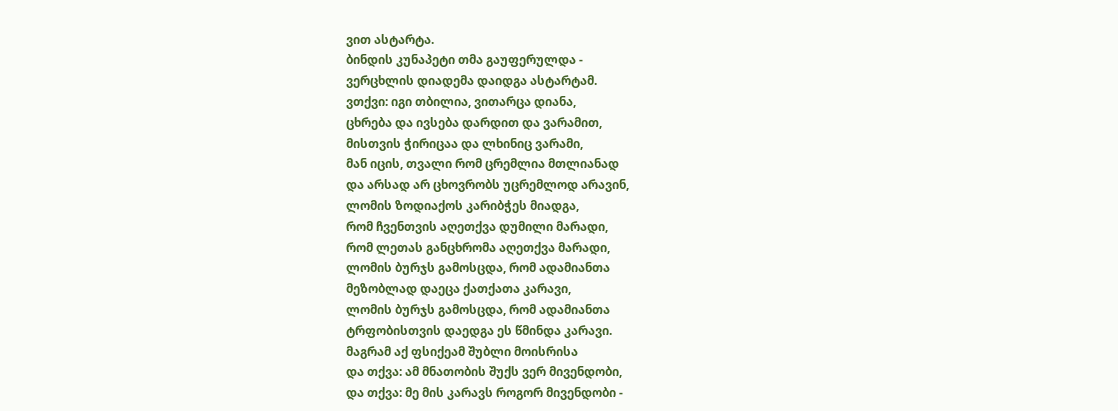ვით ასტარტა.
ბინდის კუნაპეტი თმა გაუფერულდა -
ვერცხლის დიადემა დაიდგა ასტარტამ.
ვთქვი: იგი თბილია, ვითარცა დიანა,
ცხრება და ივსება დარდით და ვარამით,
მისთვის ჭირიცაა და ლხინიც ვარამი,
მან იცის, თვალი რომ ცრემლია მთლიანად
და არსად არ ცხოვრობს უცრემლოდ არავინ,
ლომის ზოდიაქოს კარიბჭეს მიადგა,
რომ ჩვენთვის აღეთქვა დუმილი მარადი,
რომ ლეთას განცხრომა აღეთქვა მარადი,
ლომის ბურჯს გამოსცდა, რომ ადამიანთა
მეზობლად დაეცა ქათქათა კარავი,
ლომის ბურჯს გამოსცდა, რომ ადამიანთა
ტრფობისთვის დაედგა ეს წმინდა კარავი.
მაგრამ აქ ფსიქეამ შუბლი მოისრისა
და თქვა: ამ მნათობის შუქს ვერ მივენდობი,
და თქვა: მე მის კარავს როგორ მივენდობი -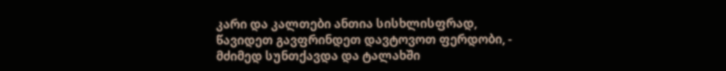კარი და კალთები ანთია სისხლისფრად,
წავიდეთ გავფრინდეთ დავტოვოთ ფერდობი, -
მძიმედ სუნთქავდა და ტალახში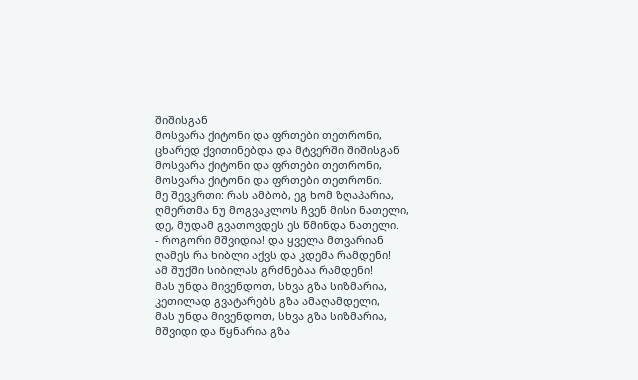შიშისგან
მოსვარა ქიტონი და ფრთები თეთრონი,
ცხარედ ქვითინებდა და მტვერში შიშისგან
მოსვარა ქიტონი და ფრთები თეთრონი,
მოსვარა ქიტონი და ფრთები თეთრონი.
მე შევკრთი: რას ამბობ, ეგ ხომ ზღაპარია,
ღმერთმა ნუ მოგვაკლოს ჩვენ მისი ნათელი,
დე, მუდამ გვათოვდეს ეს წმინდა ნათელი.
- როგორი მშვიდია! და ყველა მთვარიან
ღამეს რა ხიბლი აქვს და კდემა რამდენი!
ამ შუქში სიბილას გრძნებაა რამდენი!
მას უნდა მივენდოთ, სხვა გზა სიზმარია,
კეთილად გვატარებს გზა ამაღამდელი,
მას უნდა მივენდოთ, სხვა გზა სიზმარია,
მშვიდი და წყნარია გზა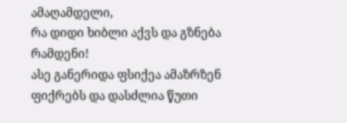ამაღამდელი,
რა დიდი ხიბლი აქვს და გზნება რამდენი!
ასე განერიდა ფსიქეა ამაზრზენ
ფიქრებს და დასძლია წუთი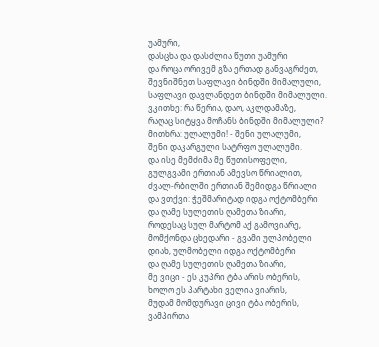უამური,
დასცხა და დასძლია წუთი უამური
და როცა ორივემ გზა ერთად განვაგრძეთ,
შევნიშნეთ საფლავი ბინდში მიმალული,
საფლავი დავლანდეთ ბინდში მიმალული.
ვკითხე: რა წერია, დაო, აკლდამაზე,
რაღაც სიტყვა მოჩანს ბინდში მიმალული?
მითხრა: ულალუმი! - შენი ულალუმი,
შენი დაკარგული სატრფო ულალუმი.
და ისე მემძიმა მე წუთისოფელი,
გულგვამი ერთიან ამევსო წრიალით,
ძვალ-რბილში ერთიან შემიდგა წრიალი
და ვთქვი: ჭეშმარიტად იდგა ოქტომბერი
და ღამე სულეთის ღამეთა ზიარი,
როდესაც სულ მარტომ აქ გამოვიარე,
მომქონდა ცხედარი - გვამი ულპობელი
დიახ, ულმობელი იდგა ოქტომბერი
და ღამე სულეთის ღამეთა ზიარი,
მე ვიცი - ეს კუპრი ტბა არის ობერის,
ხოლო ეს პარტახი ველია ვიარის,
მუდამ მომდურავი ცივი ტბა ობერის,
ვამპირთა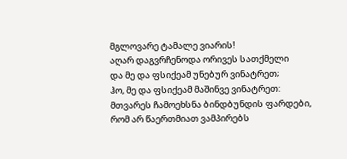მგლოვარე ტამალე ვიარის!
აღარ დაგვრჩენოდა ორივეს სათქმელი
და მე და ფსიქეამ უნებურ ვინატრეთ;
ჰო, მე და ფსიქეამ მაშინვე ვინატრეთ:
მთვარეს ჩამოეხსნა ბინდბუნდის ფარდები,
რომ არ წაერთმიათ ვამპირებს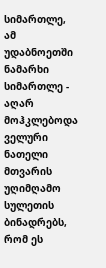სიმართლე,
ამ უდაბნოეთში ნამარხი სიმართლე -
აღარ მოჰკლებოდა ველური ნათელი
მთვარის უღიმღამო სულეთის ბინადრებს,
რომ ეს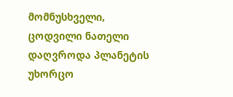მომნუსხველი, ცოდვილი ნათელი
დაღვროდა პლანეტის უხორცო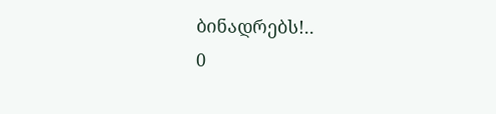ბინადრებს!..
0